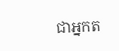ជាអ្នកត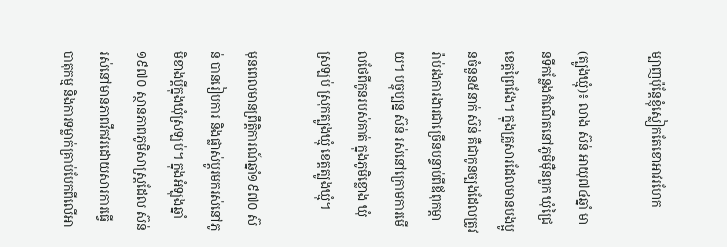ម្បាញប៉ុន្តែខ្ញុំស្លៀកតែខោអាវរហែក

(ត្បូងឃ្មុំ)៖ លាង ស៊ន់ អាយុ៧៤ឆ្នាំ មានទីកន្លែងកំណើតនៅភូមិម៉ឺនពួក ឃុំជ្រៃ ខេត្តព្រៃវែង។ ក្នុងគ្រួសារដែលមានបងប្អូនចំនួន៥នាក់ ស៊ន់ គឺជាកូនច្បងដែលត្រូវរ៉ាប់រងការងារជាច្រើនបន្ទាប់ពីឪពុកម្ដាយ។ បច្ចុប្បន្ន ស៊ន់ រស់នៅក្រោមការមើលថែពីកូនរបស់គាត់ ក្នុងភូមិខ្លោង ឃុំស្រឡប់ ស្រុកត្បូងឃ្មុំ ខេត្តត្បូងឃ្មុំ។

មុនពេលមានព្រឹត្តិការណ៍ឆ្នាំ១៩៧០ ស៊ន់ បានរៀបការ និងផ្លាស់ប្ដូរមករស់នៅភូមិខាងប្តីក្នុងឃុំស្រឡប់។ ក្នុងអំឡុងឆ្នាំ១៩៧០ ស្ថានភាពភូមិសាស្ត្រដែល ស៊ន់ រស់នៅមានភាពវឹកវរដោយសារការធ្វើបាតុកម្ម និងការទម្លាក់គ្រាប់បែកពីលើអា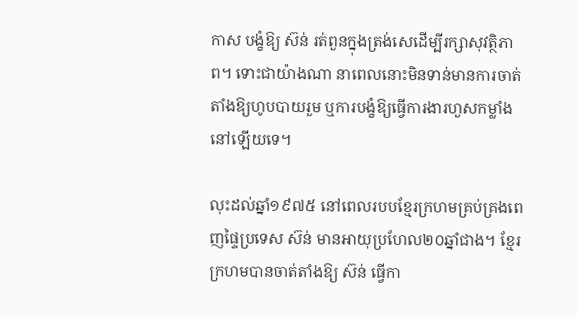កាស បង្ខំឱ្យ ស៊ន់ រត់ពួនក្នុងត្រង់សេដើម្បីរក្សាសុវត្ថិភាព។ ទោះជាយ៉ាងណា នាពេលនោះមិនទាន់មានការចាត់តាំងឱ្យហូបបាយរួម ឬការបង្ខំឱ្យធ្វើការងារហួសកម្លាំងនៅឡើយទេ។

លុះដល់ឆ្នាំ១៩៧៥ នៅពេលរបបខ្មែរក្រហមគ្រប់គ្រងពេញផ្ទៃប្រទេស ស៊ន់ មានអាយុប្រហែល២០ឆ្នាំជាង។ ខ្មែរក្រហមបានចាត់តាំងឱ្យ ស៊ន់ ធ្វើកា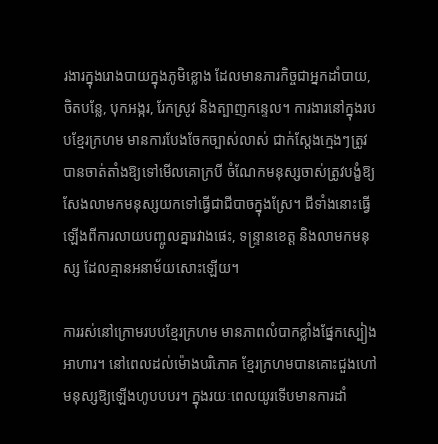រងារក្នុងរោងបាយក្នុងភូមិខ្លោង ដែលមានភារកិច្ចជាអ្នកដាំបាយ, ចិតបន្លែ, បុកអង្ករ, រែកស្រូវ និងត្បាញកន្ទេល។ ការងារនៅក្នុងរបបខ្មែរក្រហម មានការបែងចែកច្បាស់លាស់ ជាក់ស្តែងក្មេងៗត្រូវបានចាត់តាំងឱ្យទៅមើលគោក្របី ចំណែកមនុស្សចាស់ត្រូវបង្ខំឱ្យសែងលាមកមនុស្សយកទៅធ្វើជាជីបាចក្នុងស្រែ។ ជីទាំងនោះធ្វើឡើងពីការលាយបញ្ចូលគ្នារវាងផេះ, ទន្រ្ទានខេត្ត និងលាមកមនុស្ស ដែលគ្មានអនាម័យសោះឡើយ។

ការរស់នៅក្រោមរបបខ្មែរក្រហម មានភាពលំបាកខ្លាំងផ្នែកស្បៀងអាហារ។ នៅពេលដល់ម៉ោងបរិភោគ ខ្មែរក្រហមបានគោះជួងហៅមនុស្សឱ្យឡើងហូបបបរ។ ក្នុងរយៈពេលយូរទើបមានការដាំ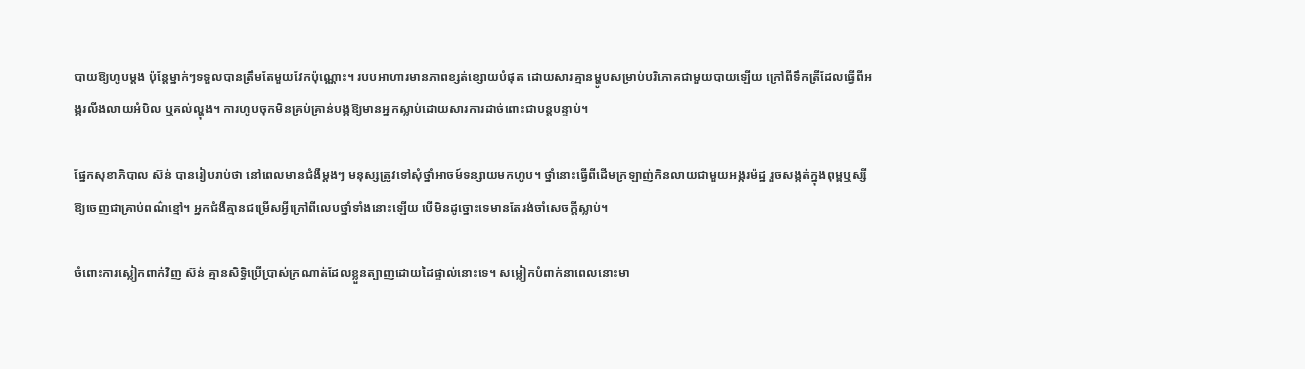បាយឱ្យហូបម្តង ប៉ុន្តែម្នាក់ៗទទួលបានត្រឹមតែមួយវែកប៉ុណ្ណោះ។ របបអាហារមានភាពខ្សត់ខ្សោយបំផុត ដោយសារគ្មានម្ហូបសម្រាប់បរិភោគជាមួយបាយឡើយ ក្រៅពីទឹកត្រីដែលធ្វើពីអង្ករលីងលាយអំបិល ឬគល់ល្ហុង។ ការហូបចុកមិនគ្រប់គ្រាន់បង្កឱ្យមានអ្នកស្លាប់ដោយសារការដាច់ពោះជាបន្តបន្ទាប់។

ផ្នែកសុខាភិបាល ស៊ន់ បានរៀបរាប់ថា នៅពេលមានជំងឺម្តងៗ មនុស្សត្រូវទៅសុំថ្នាំអាចម៍ទន្សាយមកហូប។ ថ្នាំនោះធ្វើពីដើមក្រឡាញ់កិនលាយជាមួយអង្ករម៉ដ្ឋ រួចសង្កត់ក្នុងពុម្ពឬស្សីឱ្យចេញជាគ្រាប់ពណ៌ខ្មៅ។ អ្នកជំងឺគ្មានជម្រើសអ្វីក្រៅពីលេបថ្នាំទាំងនោះឡើយ បើមិនដូច្នោះទេមានតែរង់ចាំសេចក្តីស្លាប់។

ចំពោះការស្លៀកពាក់វិញ ស៊ន់ គ្មានសិទ្ធិប្រើប្រាស់ក្រណាត់ដែលខ្លួនត្បាញដោយដៃផ្ទាល់នោះទេ។ សម្លៀកបំពាក់នាពេលនោះមា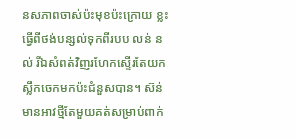នសភាពចាស់ប៉ះមុខប៉ះក្រោយ ខ្លះធ្វើពីថង់បន្សល់ទុកពីរបប លន់ នល់ រីឯសំពត់វិញរហែកស្ទើរតែយកស្លឹកចេកមកប៉ះជំនួសបាន។ ស៊ន់ មានអាវថ្មីតែមួយគត់សម្រាប់ពាក់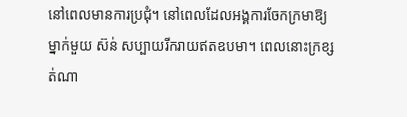នៅពេលមានការប្រជុំ។ នៅពេលដែលអង្គការចែកក្រមាឱ្យម្នាក់មួយ ស៊ន់ សប្បាយរីករាយឥតឧបមា។ ពេលនោះក្រខ្សត់ណា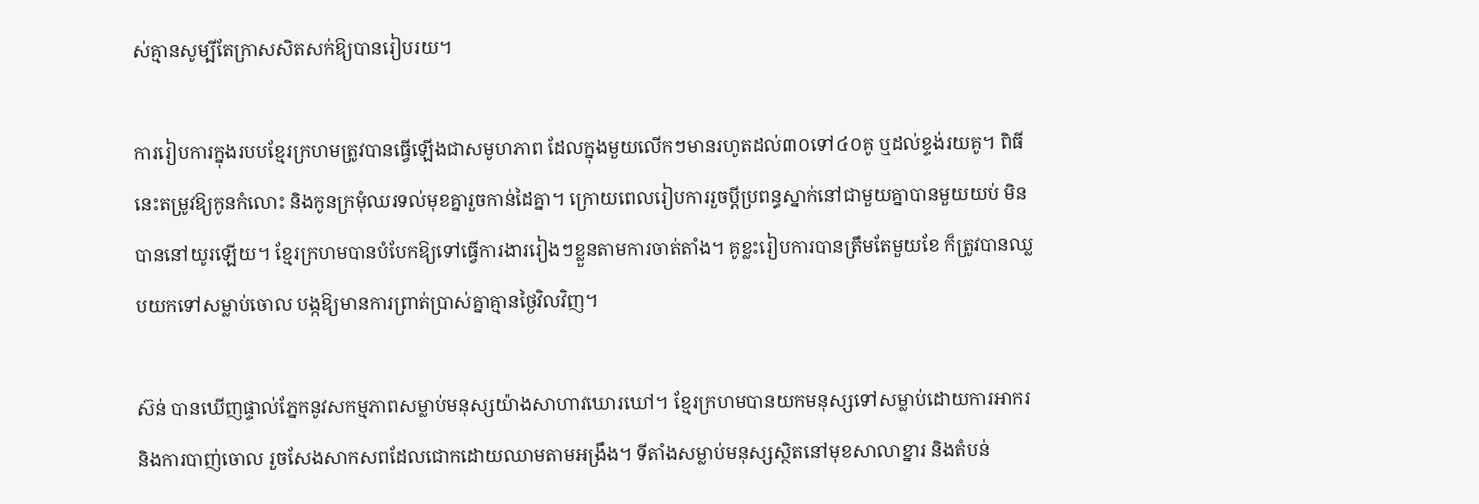ស់គ្មានសូម្បីតែក្រាសសិតសក់ឱ្យបានរៀបរយ។

ការរៀបការក្នុងរបបខ្មែរក្រហមត្រូវបានធ្វើឡើងជាសមូហភាព ដែលក្នុងមួយលើកៗមានរហូតដល់៣០ទៅ៤០គូ ឬដល់ខ្ទង់រយគូ។ ពិធីនេះតម្រូវឱ្យកូនកំលោះ និងកូនក្រមុំឈរទល់មុខគ្នារួចកាន់ដៃគ្នា។ ក្រោយពេលរៀបការរួចប្តីប្រពន្ធស្នាក់នៅជាមួយគ្នាបានមួយយប់ មិនបាននៅយូរឡើយ។ ខ្មែរក្រហមបានបំបែកឱ្យទៅធ្វើការងាររៀងៗខ្លួនតាមការចាត់តាំង។ គូខ្លះរៀបការបានត្រឹមតែមួយខែ ក៏ត្រូវបានឈ្លបយកទៅសម្លាប់ចោល បង្កឱ្យមានការព្រាត់ប្រាស់គ្នាគ្មានថ្ងៃវិលវិញ។

ស៊ន់ បានឃើញផ្ទាល់ភ្នែកនូវសកម្មភាពសម្លាប់មនុស្សយ៉ាងសាហាវឃោរឃៅ។ ខ្មែរក្រហមបានយកមនុស្សទៅសម្លាប់ដោយការអាករ និងការបាញ់ចោល រួចសែងសាកសពដែលជោកដោយឈាមតាមអង្រឹង។ ទីតាំងសម្លាប់មនុស្សស្ថិតនៅមុខសាលាខ្នារ និងតំបន់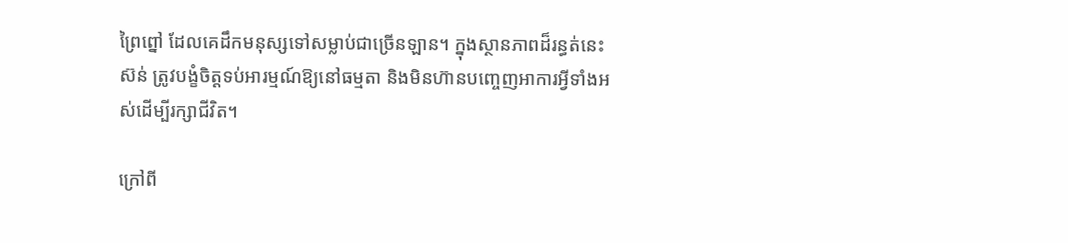ព្រៃព្នៅ ដែលគេដឹកមនុស្សទៅសម្លាប់ជាច្រើនឡាន។ ក្នុងស្ថានភាពដ៏រន្ធត់នេះ ស៊ន់ ត្រូវបង្ខំចិត្តទប់អារម្មណ៍ឱ្យនៅធម្មតា និងមិនហ៊ានបញ្ចេញអាការអ្វីទាំងអស់ដើម្បីរក្សាជីវិត។

ក្រៅពី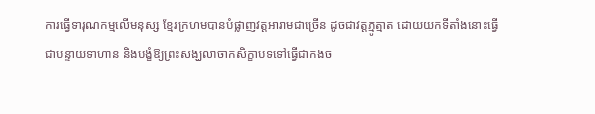ការធ្វើទារុណកម្មលើមនុស្ស ខ្មែរក្រហមបានបំផ្លាញវត្តអារាមជាច្រើន ដូចជាវត្តភ្មូត្មាត ដោយយកទីតាំងនោះធ្វើជាបន្ទាយទាហាន និងបង្ខំឱ្យព្រះសង្ឃលាចាកសិក្ខាបទទៅធ្វើជាកងច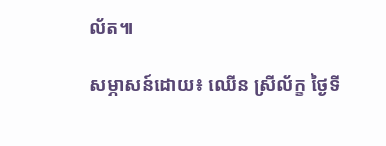ល័ត៕

សម្ភាសន៍ដោយ៖ ឈើន ស្រីល័ក្ខ ថ្ងៃទី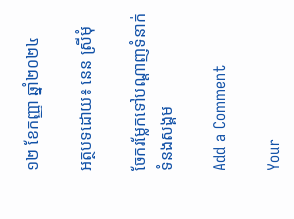១២ ខែកញ្ញា ឆ្នាំ២០២៤

អត្ថបទដោយ៖ នេន ស្រីមុំ

ចែករម្លែកទៅបណ្តាញទំនាក់ទំនងសង្គម

Add a Comment

Your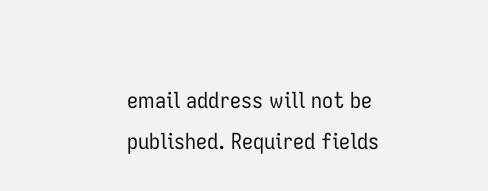email address will not be published. Required fields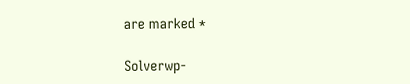are marked *

Solverwp-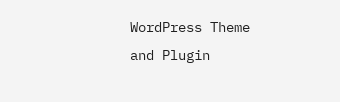WordPress Theme and Plugin